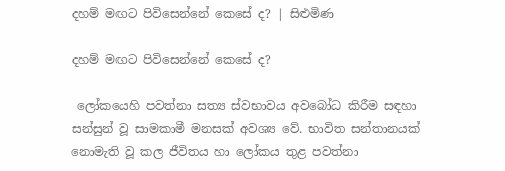දහම් මඟට පිවිසෙන්නේ කෙසේ ද? | සිළුමිණ

දහම් මඟට පිවිසෙන්නේ කෙසේ ද?

 ලෝකයෙහි පවත්නා සත්‍ය ස්වභාවය අවබෝධ කිරීම සඳහා සන්සුන් වූ සාමකාමී මනසක් අවශ්‍ය වේ. භාවිත සන්තානයක් නොමැති වූ කල ජීවිතය හා ලෝකය තුළ පවත්නා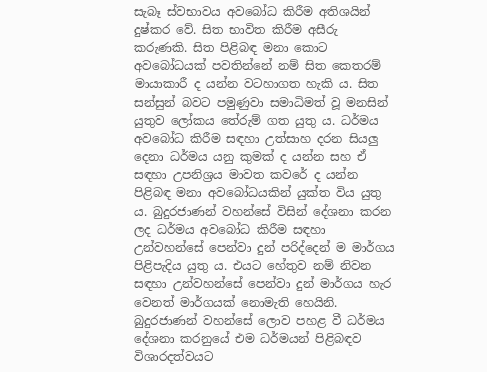සැබෑ ස්වභාවය අවබෝධ කිරීම අතිශයින් දුෂ්කර වේ. සිත භාවිත කිරීම අසීරු කරුණකි. සිත පිළිබඳ මනා කොට අවබෝධයක් පවතින්නේ නම් සිත කෙතරම් මායාකාරී ද යන්න වටහාගත හැකි ය. සිත සන්සුන් බවට පමුණුවා සමාධිමත් වූ මනසින් යුතුව ලෝකය තේරුම් ගත යුතු ය. ධර්මය අවබෝධ කිරීම සඳහා උත්සාහ දරන සියලු දෙනා ධර්මය යනු කුමක් ද යන්න සහ ඒ සඳහා උපනිශ්‍රය මාවත කවරේ ද යන්න පිළිබඳ මනා අවබෝධයකින් යුක්ත විය යුතු ය. බුදුරජාණන් වහන්සේ විසින් දේශනා කරන ලද ධර්මය අවබෝධ කිරීම සඳහා උන්වහන්සේ පෙන්වා දුන් පරිද්දෙන් ම මාර්ගය පිළිපැදිය යුතු ය. එයට හේතුව නම් නිවන සඳහා උන්වහන්සේ පෙන්වා දුන් මාර්ගය හැර වෙනත් මාර්ගයක් නොමැති හෙයිනි. බුදුරජාණන් වහන්සේ ලොව පහළ වී ධර්මය දේශනා කරනුයේ එම ධර්මයන් පිළිබඳව විශාරදත්වයට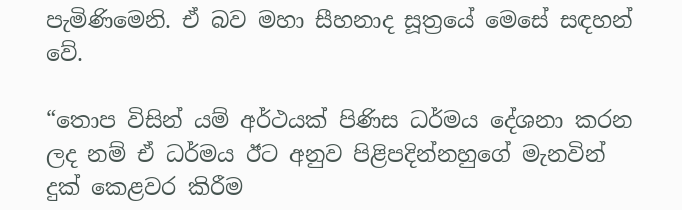පැමිණිමෙනි. ඒ බව මහා සීහනාද සූත්‍රයේ මෙසේ සඳහන් වේ.

“තොප විසින් යම් අර්ථයක් පිණිස ධර්මය දේශනා කරන ලද නම් ඒ ධර්මය ඊට අනුව පිළිපදින්නහුගේ මැනවින් දුක් කෙළවර කිරීම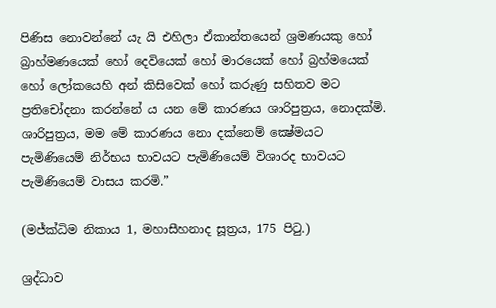පිණිස නොවන්නේ යැ යි එහිලා ඒකාන්තයෙන් ශ්‍රමණයකු හෝ බ්‍රාහ්මණයෙක් හෝ දෙවියෙක් හෝ මාරයෙක් හෝ බ්‍රහ්මයෙක් හෝ ලෝකයෙහි අන් කිසිවෙක් හෝ කරුණු සහිතව මට ප්‍රතිචෝදනා කරන්නේ ය යන මේ කාරණය ශාරිපුත්‍රය, නොදක්මි. ශාරිපුත්‍රය, මම මේ කාරණය නො දක්නෙම් ක්‍ෂේමයට පැමිණියෙම් නිර්භය භාවයට පැමිණියෙම් විශාරද භාවයට පැමිණියෙම් වාසය කරමි.”

(මජ්ක්‍ධිම නිකාය 1, මහාසීහනාද සූත්‍රය, 175 පිටු.)

ශ්‍රද්ධාව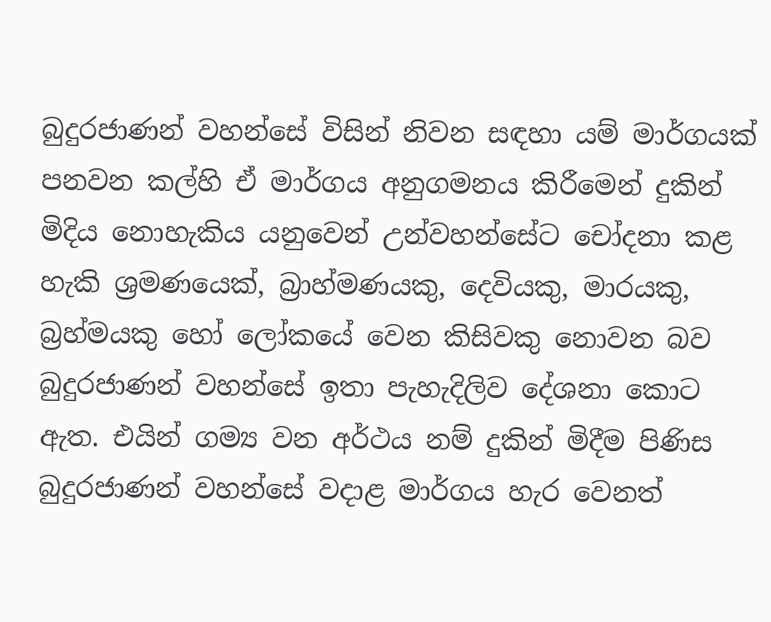බුදුරජාණන් වහන්සේ විසින් නිවන සඳහා යම් මාර්ගයක් පනවන කල්හි ඒ මාර්ගය අනුගමනය කිරීමෙන් දුකින් මිදිය නොහැකිය යනුවෙන් උන්වහන්සේට චෝදනා කළ හැකි ශ්‍රමණයෙක්, බ්‍රාහ්මණයකු, දෙවියකු, මාරයකු, බ්‍රහ්මයකු හෝ ලෝකයේ වෙන කිසිවකු නොවන බව බුදුරජාණන් වහන්සේ ඉතා පැහැදිලිව දේශනා කොට ඇත. එයින් ගම්‍ය වන අර්ථය නම් දුකින් මිදීම පිණිස බුදුරජාණන් වහන්සේ වදාළ මාර්ගය හැර වෙනත්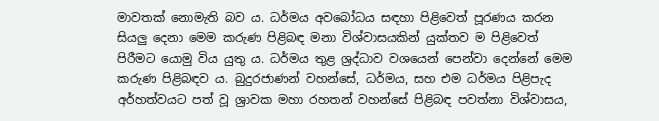මාවතක් නොමැති බව ය. ධර්මය අවබෝධය සඳහා පිළිවෙත් පූරණය කරන සියලු දෙනා මෙම කරුණ පිළිබඳ මනා විශ්වාසයකින් යුක්තව ම පිළිවෙත් පිරීමට යොමු විය යුතු ය. ධර්මය තුළ ශ්‍රද්ධාව වශයෙන් පෙන්වා දෙන්නේ මෙම කරුණ පිළිබඳව ය. බුදුරජාණන් වහන්සේ, ධර්මය, සහ එම ධර්මය පිළිපැද අර්හත්වයට පත් වූ ශ්‍රාවක මහා රහතන් වහන්සේ පිළිබඳ පවත්නා විශ්වාසය,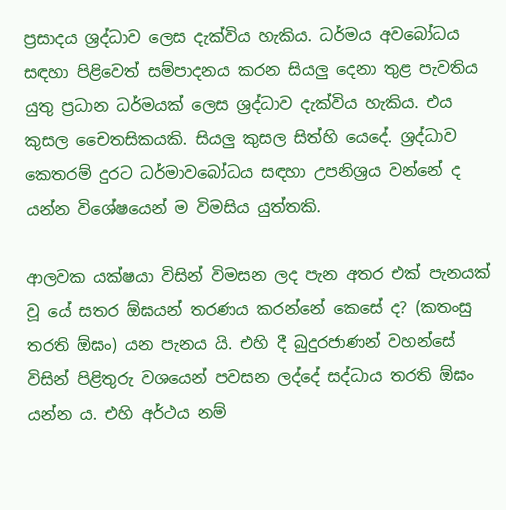ප්‍රසාදය ශ්‍රද්ධාව ලෙස දැක්විය හැකිය. ධර්මය අවබෝධය සඳහා පිළිවෙත් සම්පාදනය කරන සියලු දෙනා තුළ පැවතිය යුතු ප්‍රධාන ධර්මයක් ලෙස ශ්‍රද්ධාව දැක්විය හැකිය. එය කුසල චෛතසිකයකි. සියලු කුසල සිත්හි යෙදේ. ශ්‍රද්ධාව කෙතරම් දුරට ධර්මාවබෝධය සඳහා උපනිශ්‍රය වන්නේ ද යන්න විශේෂයෙන් ම විමසිය යුත්තකි.

ආලවක යක්ෂයා විසින් විමසන ලද පැන අතර එක් පැනයක් වූ යේ සතර ඕඝයන් තරණය කරන්නේ කෙසේ ද? (කතංසු තරති ඕඝං) යන පැනය යි. එහි දී බුදුරජාණන් වහන්සේ විසින් පිළිතුරු වශයෙන් පවසන ලද්දේ සද්ධාය තරති ඕඝං යන්න ය. එහි අර්ථය නම්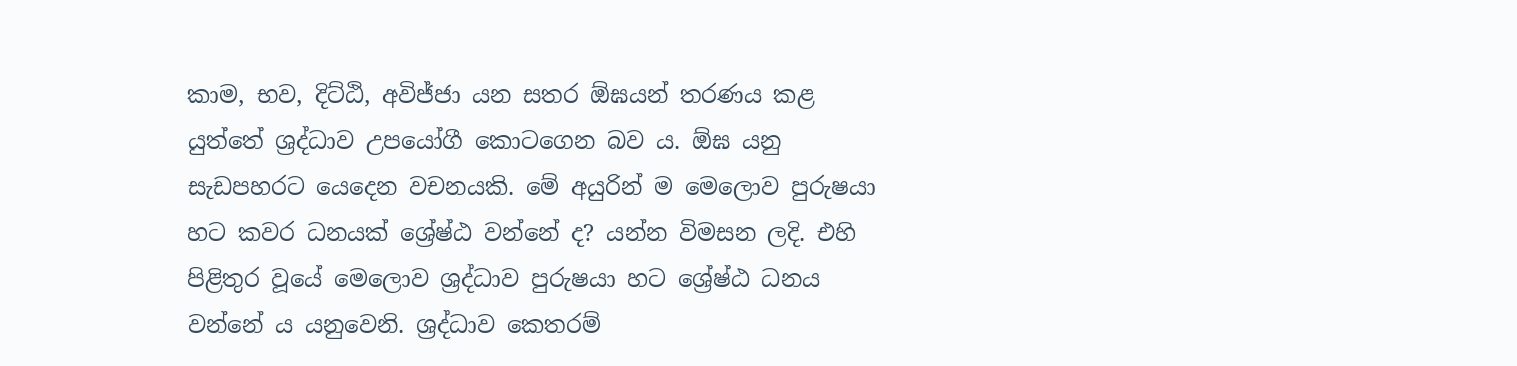කාම, භව, දිට්ඨි, අවිජ්ජා යන සතර ඕඝයන් තරණය කළ යුත්තේ ශ්‍රද්ධාව උපයෝගී කොටගෙන බව ය. ඕඝ යනු සැඩපහරට යෙදෙන වචනයකි. මේ අයුරින් ම මෙලොව පුරුෂයා හට කවර ධනයක් ශ්‍රේෂ්ඨ වන්නේ ද? යන්න විමසන ලදි. එහි පිළිතුර වූයේ මෙලොව ශ්‍රද්ධාව පුරුෂයා හට ශ්‍රේෂ්ඨ ධනය වන්නේ ය යනුවෙනි. ශ්‍රද්ධාව කෙතරම්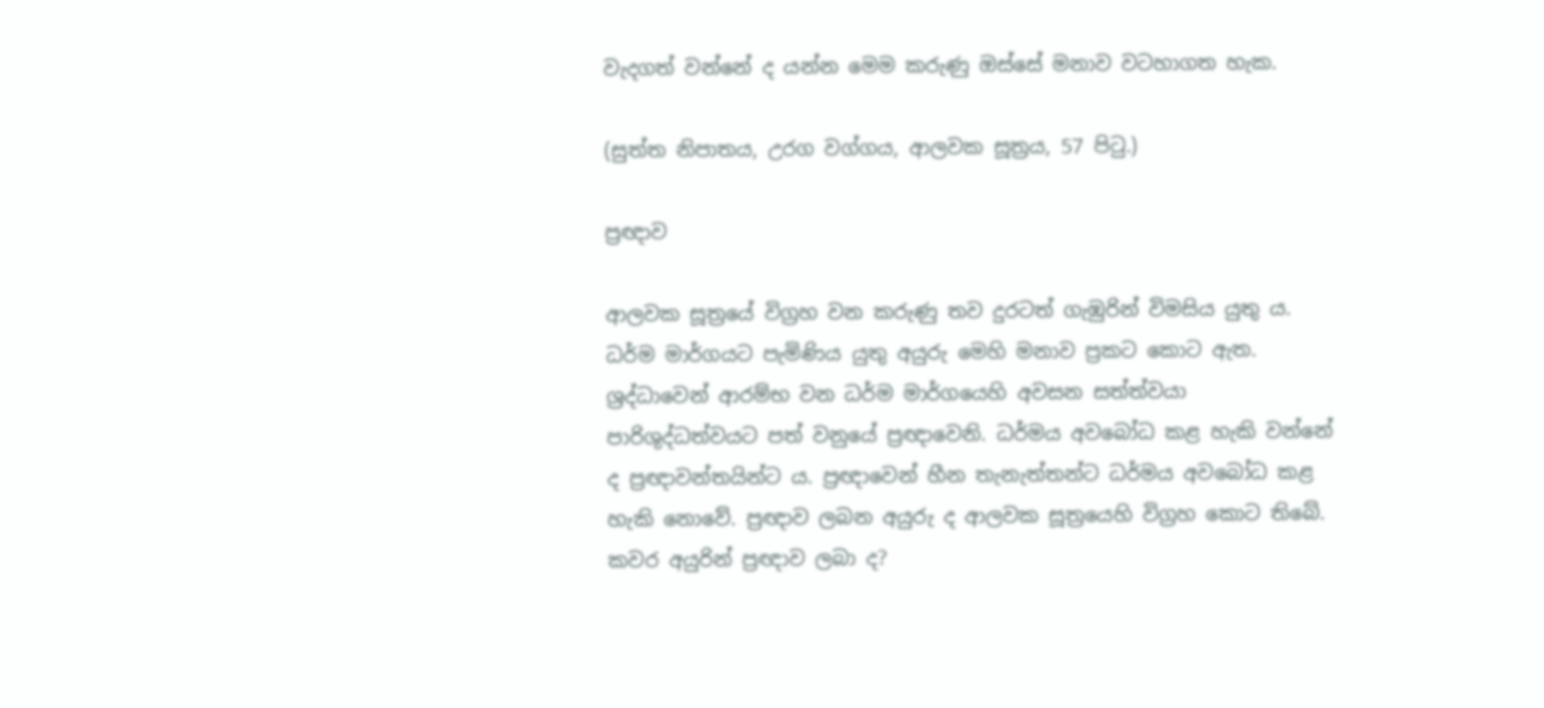වැදගත් වන්නේ ද යන්න මෙම කරුණු ඔස්සේ මනාව වටහාගත හැක.

(සුත්ත නිපාතය, උරග වග්ගය, ආලවක සූත්‍රය, 57 පිටු.)

ප්‍රඥාව

ආලවක සූත්‍රයේ විග්‍රහ වන කරුණු තව දුරටත් ගැඹුරින් විමසිය යුතු ය. ධර්ම මාර්ගයට පැමිණිය යුතු අයුරු මෙහි මනාව ප්‍රකට කොට ඇත. ශ්‍රද්ධාවෙන් ආරම්භ වන ධර්ම මාර්ගයෙහි අවසන සත්ත්වයා පාරිශුද්ධත්වයට පත් වනුයේ ප්‍රඥාවෙනි. ධර්මය අවබෝධ කළ හැකි වන්නේ ද ප්‍රඥාවන්තයින්ට ය. ප්‍රඥාවෙන් හීන තැනැත්තන්ට ධර්මය අවබෝධ කළ හැකි නොවේ. ප්‍රඥාව ලබන අයුරු ද ආලවක සූත්‍රයෙහි විග්‍රහ කොට තිබේ. කවර අයුරින් ප්‍රඥාව ලබා ද?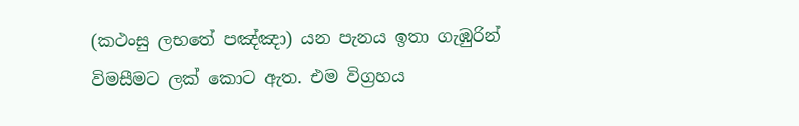(කථංසු ලභතේ පඤ්ඤා) යන පැනය ඉතා ගැඹුරින් විමසීමට ලක් කොට ඇත. එම විග්‍රහය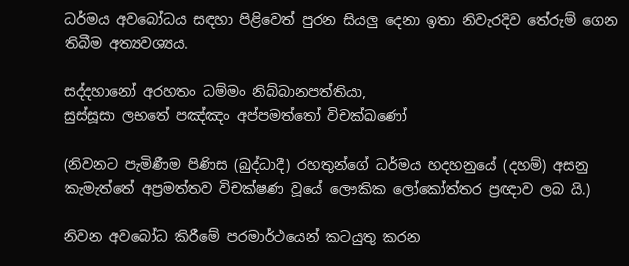ධර්මය අවබෝධය සඳහා පිළිවෙත් පුරන සියලු දෙනා ඉතා නිවැරදිව තේරුම් ගෙන තිබීම අත්‍යවශ්‍යය.

සද්දහානෝ අරහතං ධම්මං නිබ්බානපත්තියා,
සුස්සූසා ලභතේ පඤ්ඤං අප්පමත්තෝ විචක්‍ඛණෝ

(නිවනට පැමිණීම පිණිස (බුද්ධාදී) රහතුන්ගේ ධර්මය හදහනුයේ (දහම්) අසනු කැමැත්තේ අප්‍රමත්තව විචක්ෂණ වූයේ ලෞකික ලෝකෝත්තර ප්‍රඥාව ලබ යි.)

නිවන අවබෝධ කිරීමේ පරමාර්ථයෙන් කටයුතු කරන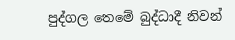පුද්ගල තෙමේ බුද්ධාදී නිවන්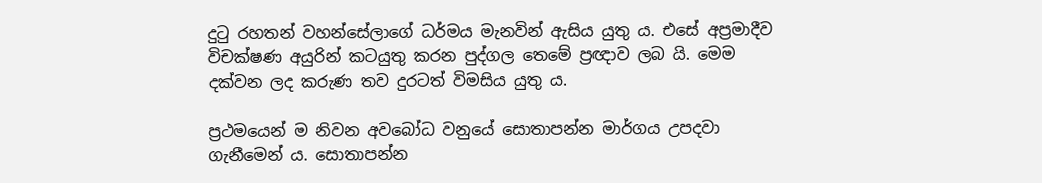දුටු රහතන් වහන්සේලාගේ ධර්මය මැනවින් ඇසිය යුතු ය. එසේ අප්‍රමාදීව විචක්ෂණ අයුරින් කටයුතු කරන පුද්ගල තෙමේ ප්‍රඥාව ලබ යි. මෙම දක්වන ලද කරුණ තව දුරටත් විමසිය යුතු ය.

ප්‍රථමයෙන් ම නිවන අවබෝධ වනුයේ සොතාපන්න මාර්ගය උපදවා ගැනීමෙන් ය. සොතාපන්න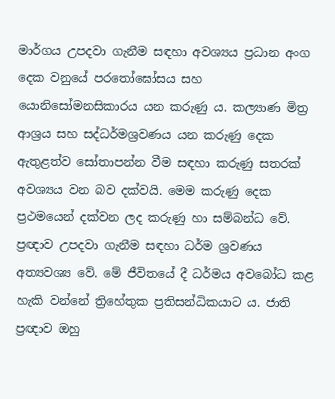මාර්ගය උපදවා ගැනීම සඳහා අවශ්‍යය ප්‍රධාන අංග දෙක වනුයේ පරතෝ‍ඝෝසය සහ යොනිසෝමනසිකාරය යන කරුණු ය. කල්‍යාණ මිත්‍ර ආශ්‍රය සහ සද්ධර්මශ්‍රවණය යන කරුණු දෙක ඇතුළත්ව සෝතාපන්න වීම සඳහා කරුණු සතරක් අවශ්‍යය වන බව දක්වයි. මෙම කරුණු දෙක ප්‍රථමයෙන් දක්වන ලද කරුණු හා සම්බන්ධ වේ. ප්‍රඥාව උපදවා ගැනීම සඳහා ධර්ම ශ්‍රවණය අත්‍යවශ්‍ය වේ. මේ ජීවිතයේ දී ධර්මය අවබෝධ කළ හැකි වන්නේ ත්‍රිහේතුක ප්‍රතිසන්ධිකයාට ය. ජාති ප්‍රඥාව ඔහු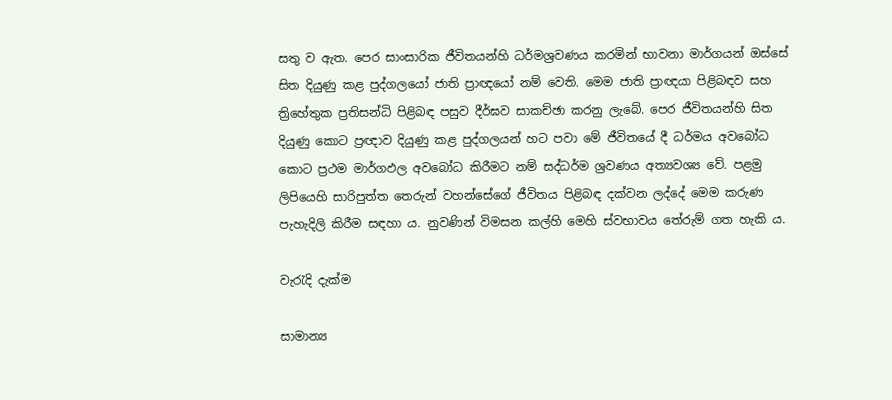සතු ව ඇත. පෙර සාංසාරික ජීවිතයන්හි ධර්මශ්‍රවණය කරමින් භාවනා මාර්ගයන් ඔස්සේ සිත දියුණු කළ පුද්ගලයෝ ජාති ප්‍රාඥයෝ නම් වෙති. මෙම ජාති ප්‍රාඥයා පිළිබඳව සහ ත්‍රිහේතුක ප්‍රතිසන්ධි පිළිබඳ පසුව දීර්ඝව සාකච්ඡා කරනු ලැබේ. පෙර ජීවිතයන්හි සිත දියුණු කොට ප්‍රඥාව දියුණු කළ පුද්ගලයන් හට පවා මේ ජීවිතයේ දී ධර්මය අවබෝධ කොට ප්‍රථම මාර්ගඵල අවබෝධ කිරීමට නම් සද්ධර්ම ශ්‍රවණය අත්‍යවශ්‍ය වේ. පළමු ලිපියෙහි සාරිපුත්ත තෙරුන් වහන්සේගේ ජීවිතය පිළිබඳ දක්වන ලද්දේ මෙම කරුණ පැහැදිලි කිරීම සඳහා ය. නුවණින් විමසන කල්හි මෙහි ස්වභාවය තේරුම් ගත හැකි ය.

වැරැදි දැක්ම

සාමාන්‍ය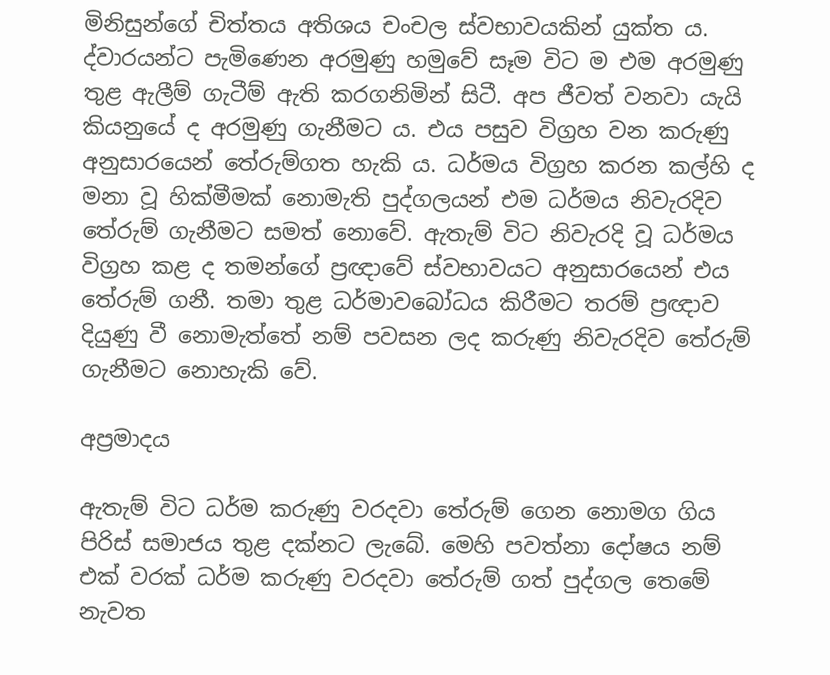මිනිසුන්ගේ චිත්තය අතිශය චංචල ස්වභාවයකින් යුක්ත ය. ද්වාරයන්ට පැමිණෙන අරමුණු හමුවේ සෑම විට ම එම අරමුණු තුළ ඇලීම් ගැටීම් ඇති කරගනිමින් සිටී. අප ජීවත් වනවා යැයි කියනුයේ ද අරමුණු ගැනීමට ය. එය පසුව විග්‍රහ වන කරුණු අනුසාරයෙන් තේරුම්ගත හැකි ය. ධර්මය විග්‍රහ කරන කල්හි ද මනා වූ හික්මීමක් නොමැති පුද්ගලයන් එම ධර්මය නිවැරදිව තේරුම් ගැනීමට සමත් නොවේ. ඇතැම් විට නිවැරදි වූ ධර්මය විග්‍රහ කළ ද තමන්ගේ ප්‍රඥාවේ ස්වභාවයට අනුසාරයෙන් එය තේරුම් ගනී. තමා තුළ ධර්මාවබෝධය කිරීමට තරම් ප්‍රඥාව දියුණු වී නොමැත්තේ නම් පවසන ලද කරුණු නිවැරදිව තේරුම් ගැනීමට නොහැකි වේ.

අප්‍රමාදය

ඇතැම් විට ධර්ම කරුණු වරදවා තේරුම් ගෙන නොමග ගිය පිරිස් සමාජය තුළ දක්නට ලැබේ. මෙහි පවත්නා දෝෂය නම් එක් වරක් ධර්ම කරුණු වරදවා තේරුම් ගත් පුද්ගල තෙමේ නැවත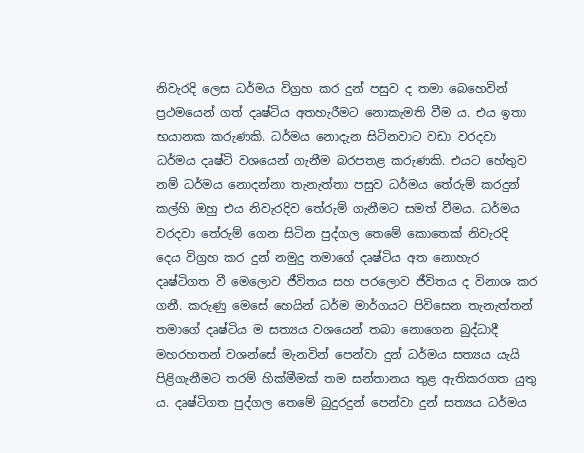නිවැරදි ලෙස ධර්මය විග්‍රහ කර දුන් පසුව ද තමා බෙහෙවින් ප්‍රථමයෙන් ගත් දෘෂ්ටිය අතහැරීමට නොකැමති වීම ය. එය ඉතා භයානක කරුණකි. ධර්මය නොදැන සිටිනවාට වඩා වරදවා ධර්මය දෘෂ්ටි වශයෙන් ගැනීම බරපතළ කරුණකි. එයට හේතුව නම් ධර්මය නොදන්නා තැනැත්තා පසුව ධර්මය තේරුම් කරදුන් කල්හි ඔහු එය නිවැරදිව තේරුම් ගැනීමට සමත් වීමය. ධර්මය වරදවා තේරුම් ගෙන සිටින පුද්ගල තෙමේ කොතෙක් නිවැරදි දෙය විග්‍රහ කර දුන් නමුදු තමාගේ දෘෂ්ටිය අත නොහැර දෘෂ්ටිගත වී මෙලොව ජීවිතය සහ පරලොව ජීවිතය ද විනාශ කර ගනී. කරුණු මෙසේ හෙයින් ධර්ම මාර්ගයට පිවිසෙන තැනැත්තන් තමාගේ දෘෂ්ටිය ම සත්‍යය වශයෙන් තබා නොගෙන බුද්ධාදී මහරහතන් වශන්සේ මැනවින් පෙන්වා දුන් ධර්මය සත්‍යය යැයි පිළිගැනීමට තරම් හික්මීමක් තම සන්තානය තුළ ඇතිකරගත යුතු ය. දෘෂ්ටිගත පුද්ගල තෙමේ බුදුරදුන් පෙන්වා දුන් සත්‍යය ධර්මය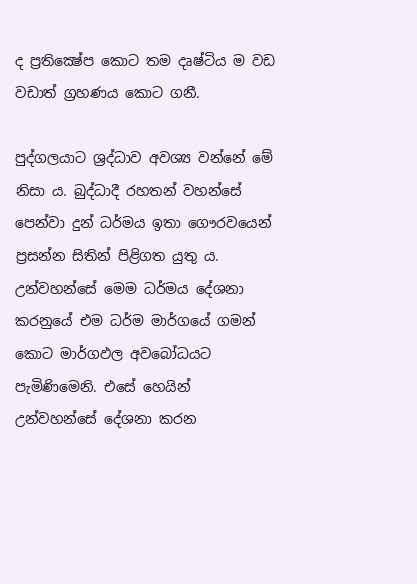ද ප්‍රතික්‍ෂේප කොට තම දෘෂ්ටිය ම වඩ වඩාත් ග්‍රහණය කොට ගනී.

පුද්ගලයාට ශ්‍රද්ධාව අවශ්‍ය වන්නේ මේ නිසා ය. බුද්ධාදී රහතන් වහන්සේ පෙන්වා දුන් ධර්මය ඉතා ගෞරවයෙන් ප්‍රසන්න සිතින් පිළිගත යුතු ය. උන්වහන්සේ මෙම ධර්මය දේශනා කරනුයේ එම ධර්ම මාර්ගයේ ගමන් කොට මාර්ගඵල අවබෝධයට පැමිණිමෙනි. එසේ හෙයින් උන්වහන්සේ දේශනා කරන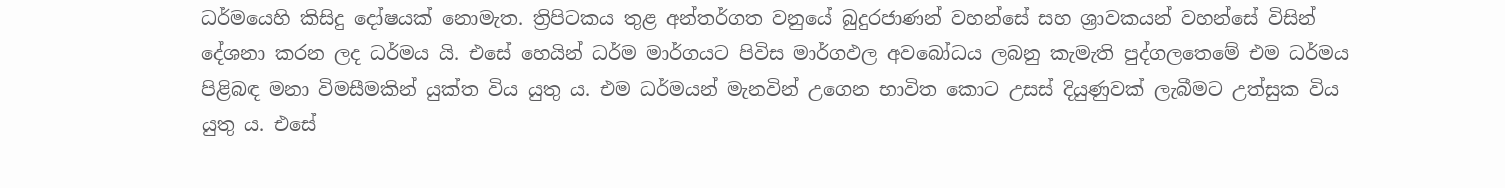ධර්මයෙහි කිසිදු දෝෂයක් නොමැත. ත්‍රිපිටකය තුළ අන්තර්ගත වනුයේ බුදුරජාණන් වහන්සේ සහ ශ්‍රාවකයන් වහන්සේ විසින් දේශනා කරන ලද ධර්මය යි. එසේ හෙයින් ධර්ම මාර්ගයට පිවිස මාර්ගඵල අවබෝධය ලබනු කැමැති පුද්ගලතෙමේ එම ධර්මය පිළිබඳ මනා විමසීමකින් යුක්ත විය යුතු ය. එම ධර්මයන් මැනවින් උගෙන භාවිත කොට උසස් දියුණුවක් ලැබීමට උත්සුක විය යුතු ය. එසේ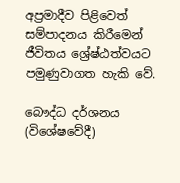අප්‍රමාදීව පිළිවෙත් සම්පාදනය කිරීමෙන් ජීවිතය ශ්‍රේෂ්ඨත්වයට පමුණුවාගත හැකි වේ.

බෞද්ධ දර්ශනය (විශේෂවේදී)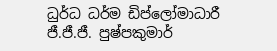ධුර්ධ ධර්ම ඩිප්ලෝමාධාරී
ජී.ජී.ජී. පුෂ්පකුමාර්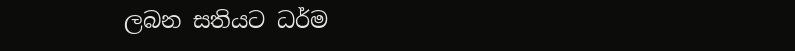ලබන සතියට ධර්ම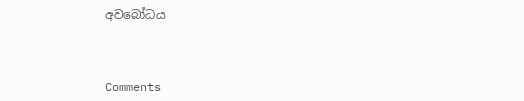අවබෝධය



Comments